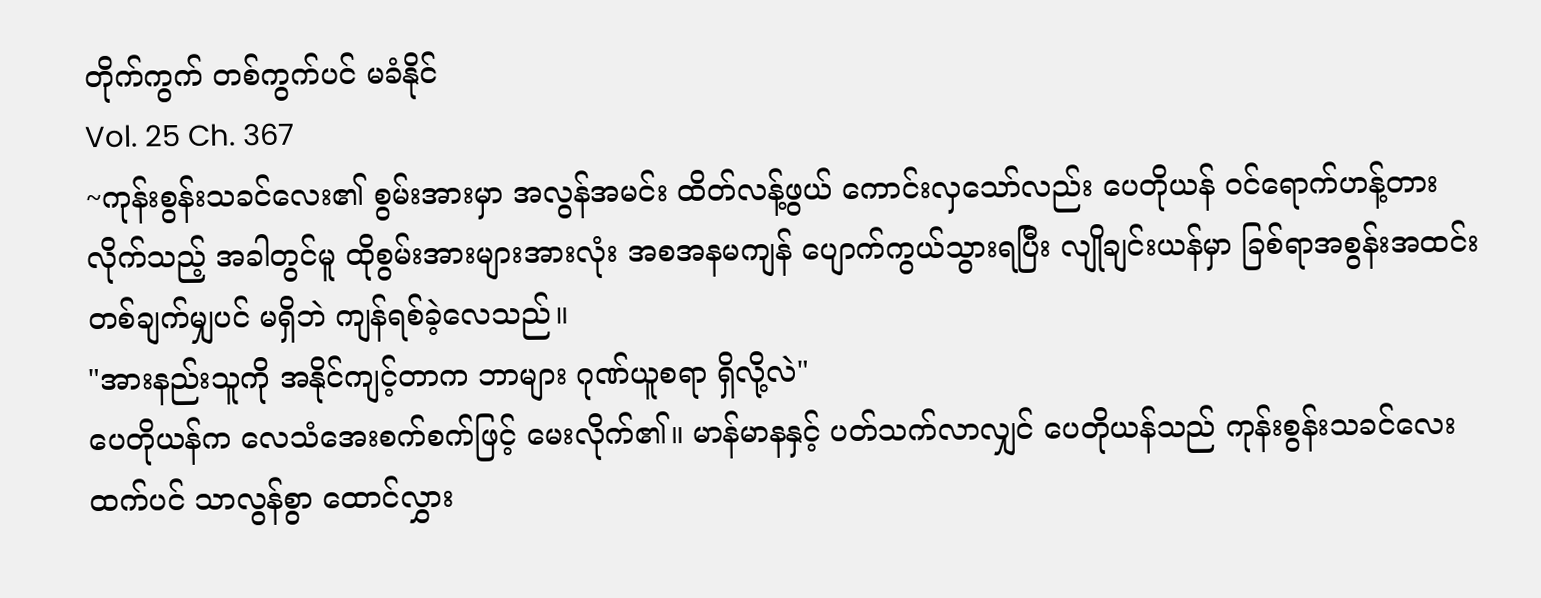တိုက်ကွက် တစ်ကွက်ပင် မခံနိုင်
Vol. 25 Ch. 367
~ကုန်းစွန်းသခင်လေး၏ စွမ်းအားမှာ အလွန်အမင်း ထိတ်လန့်ဖွယ် ကောင်းလှသော်လည်း ပေတိုယန် ဝင်ရောက်ဟန့်တားလိုက်သည့် အခါတွင်မူ ထိုစွမ်းအားများအားလုံး အစအနမကျန် ပျောက်ကွယ်သွားရပြီး လျိုချင်းယန်မှာ ခြစ်ရာအစွန်းအထင်း တစ်ချက်မျှပင် မရှိဘဲ ကျန်ရစ်ခဲ့လေသည်။
"အားနည်းသူကို အနိုင်ကျင့်တာက ဘာများ ဂုဏ်ယူစရာ ရှိလို့လဲ"
ပေတိုယန်က လေသံအေးစက်စက်ဖြင့် မေးလိုက်၏။ မာန်မာနနှင့် ပတ်သက်လာလျှင် ပေတိုယန်သည် ကုန်းစွန်းသခင်လေးထက်ပင် သာလွန်စွာ ထောင်လွှား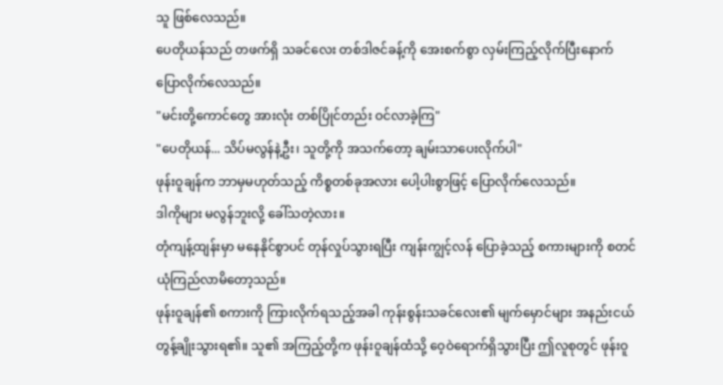သူ ဖြစ်လေသည်။
ပေတိုယန်သည် တဖက်ရှိ သခင်လေး တစ်ဒါဇင်ခန့်ကို အေးစက်စွာ လှမ်းကြည့်လိုက်ပြီးနောက် ပြောလိုက်လေသည်။
"မင်းတို့ကောင်တွေ အားလုံး တစ်ပြိုင်တည်း ဝင်လာခဲ့ကြ"
"ပေတိုယန်... သိပ်မလွန်နဲ့ဦး၊ သူတို့ကို အသက်တော့ ချမ်းသာပေးလိုက်ပါ"
ဖုန်းဝူချန်က ဘာမှမဟုတ်သည့် ကိစ္စတစ်ခုအလား ပေါ့ပါးစွာဖြင့် ပြောလိုက်လေသည်။
ဒါကိုများ မလွန်ဘူးလို့ ခေါ်သတဲ့လား။
တုံကျန့်ထျန်းမှာ မနေနိုင်စွာပင် တုန်လှုပ်သွားရပြီး ကျန်းကျွင့်လန် ပြောခဲ့သည့် စကားများကို စတင်ယုံကြည်လာမိတော့သည်။
ဖုန်းဝူချန်၏ စကားကို ကြားလိုက်ရသည့်အခါ ကုန်းစွန်းသခင်လေး၏ မျက်မှောင်များ အနည်းငယ် တွန့်ချိုးသွားရ၏။ သူ၏ အကြည့်တို့က ဖုန်းဝူချန်ထံသို့ ဝေ့ဝဲရောက်ရှိသွားပြီး ဤလူစုတွင် ဖုန်းဝူ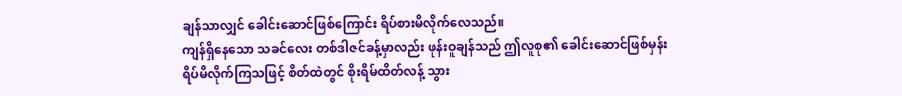ချန်သာလျှင် ခေါင်းဆောင်ဖြစ်ကြောင်း ရိပ်စားမိလိုက်လေသည်။
ကျန်ရှိနေသော သခင်လေး တစ်ဒါဇင်ခန့်မှာလည်း ဖုန်းဝူချန်သည် ဤလူစု၏ ခေါင်းဆောင်ဖြစ်မှန်း ရိပ်မိလိုက်ကြသဖြင့် စိတ်ထဲတွင် စိုးရိမ်ထိတ်လန့် သွား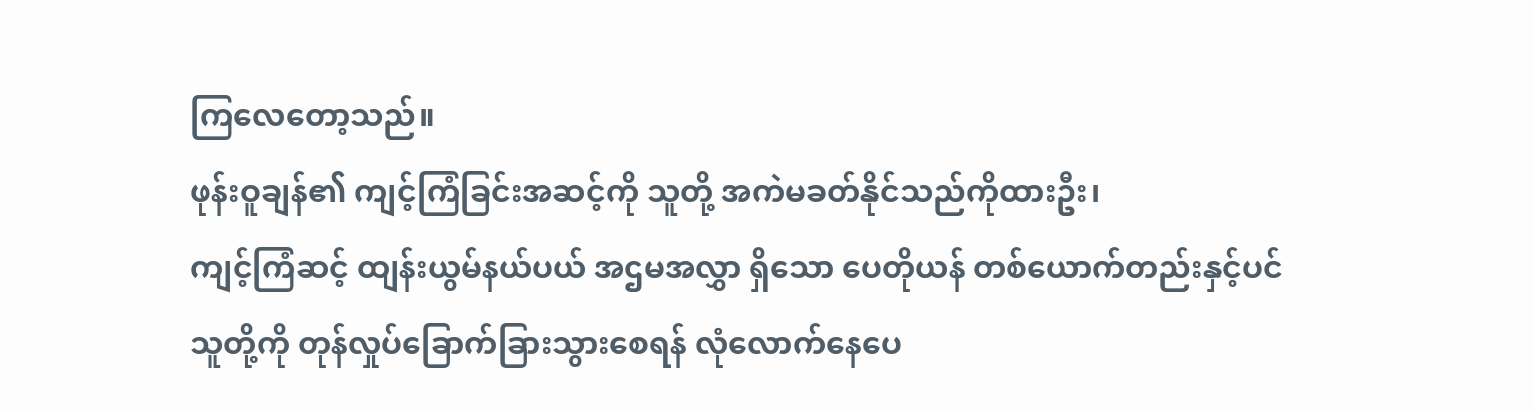ကြလေတော့သည်။
ဖုန်းဝူချန်၏ ကျင့်ကြံခြင်းအဆင့်ကို သူတို့ အကဲမခတ်နိုင်သည်ကိုထားဦး၊
ကျင့်ကြံဆင့် ထျန်းယွမ်နယ်ပယ် အဌမအလွှာ ရှိသော ပေတိုယန် တစ်ယောက်တည်းနှင့်ပင် သူတို့ကို တုန်လှုပ်ခြောက်ခြားသွားစေရန် လုံလောက်နေပေ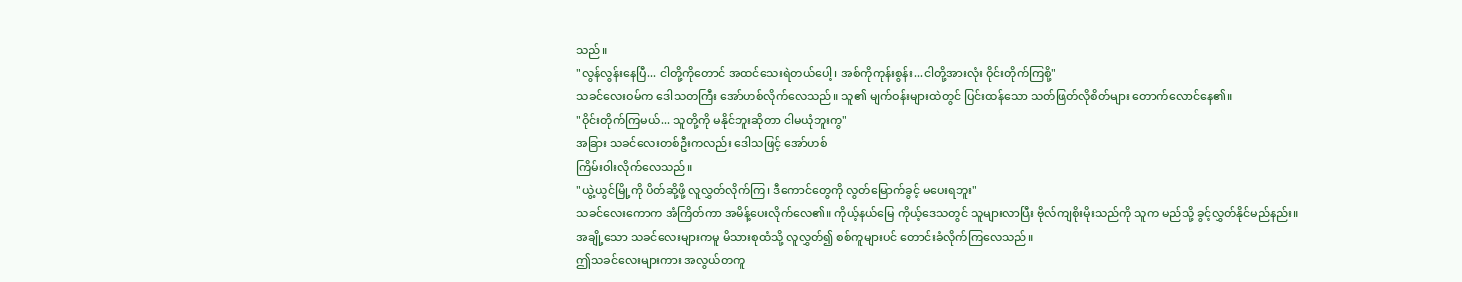သည်။
"လွန်လွန်းနေပြီ... ငါတို့ကိုတောင် အထင်သေးရဲတယ်ပေါ့၊ အစ်ကိုကုန်းစွန်း...ငါတို့အားလုံး ဝိုင်းတိုက်ကြစို့"
သခင်လေးဝမ်က ဒေါသတကြီး အော်ဟစ်လိုက်လေသည်။ သူ၏ မျက်ဝန်းများထဲတွင် ပြင်းထန်သော သတ်ဖြတ်လိုစိတ်များ တောက်လောင်နေ၏။
"ဝိုင်းတိုက်ကြမယ်... သူတို့ကို မနိုင်ဘူးဆိုတာ ငါမယုံဘူးကွ"
အခြား သခင်လေးတစ်ဦးကလည်း ဒေါသဖြင့် အော်ဟစ်
ကြိမ်းဝါးလိုက်လေသည်။
"ယွဲ့ယွင်မြို့ကို ပိတ်ဆို့ဖို့ လူလွှတ်လိုက်ကြ၊ ဒီကောင်တွေကို လွတ်မြောက်ခွင့် မပေးရဘူး"
သခင်လေးကောက အံကြိတ်ကာ အမိန့်ပေးလိုက်လေ၏။ ကိုယ့်နယ်မြေ ကိုယ့်ဒေသတွင် သူများလာပြီး ဗိုလ်ကျစိုးမိုးသည်ကို သူက မည်သို့ ခွင့်လွှတ်နိုင်မည်နည်း။
အချို့သော သခင်လေးများကမူ မိသားစုထံသို့ လူလွှတ်၍ စစ်ကူများပင် တောင်းခံလိုက်ကြလေသည်။
ဤသခင်လေးများကား အလွယ်တကူ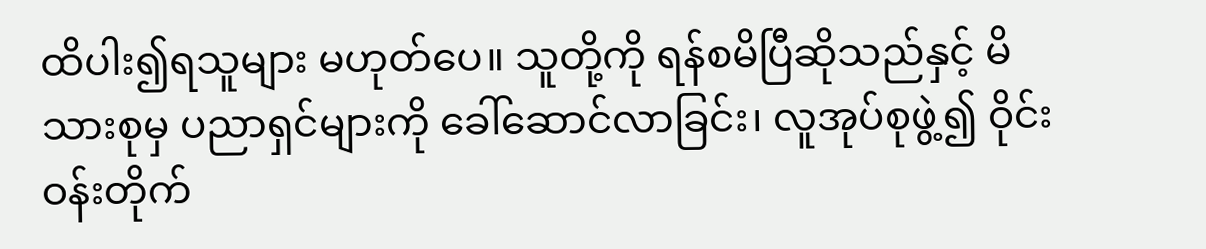ထိပါး၍ရသူများ မဟုတ်ပေ။ သူတို့ကို ရန်စမိပြီဆိုသည်နှင့် မိသားစုမှ ပညာရှင်များကို ခေါ်ဆောင်လာခြင်း၊ လူအုပ်စုဖွဲ့၍ ဝိုင်းဝန်းတိုက်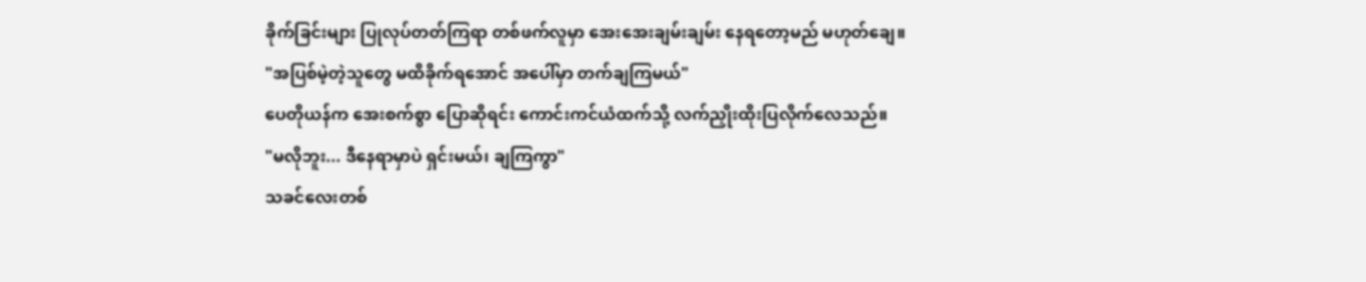ခိုက်ခြင်းများ ပြုလုပ်တတ်ကြရာ တစ်ဖက်လူမှာ အေးအေးချမ်းချမ်း နေရတော့မည် မဟုတ်ချေ။
"အပြစ်မဲ့တဲ့သူတွေ မထိခိုက်ရအောင် အပေါ်မှာ တက်ချကြမယ်"
ပေတိုယန်က အေးစက်စွာ ပြောဆိုရင်း ကောင်းကင်ယံထက်သို့ လက်ညှိုးထိုးပြလိုက်လေသည်။
"မလိုဘူး... ဒီနေရာမှာပဲ ရှင်းမယ်၊ ချကြကွာ"
သခင်လေးတစ်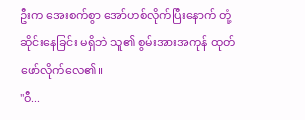ဦးက အေးစက်စွာ အော်ဟစ်လိုက်ပြီးနောက် တုံ့ဆိုင်းနေခြင်း မရှိဘဲ သူ၏ စွမ်းအားအကုန် ထုတ်ဖော်လိုက်လေ၏။
"ဝီ...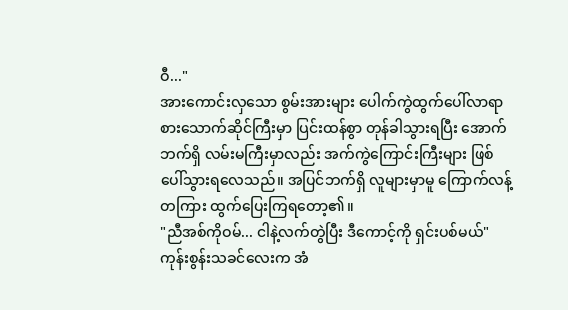ဝီ..."
အားကောင်းလှသော စွမ်းအားများ ပေါက်ကွဲထွက်ပေါ်လာရာ စားသောက်ဆိုင်ကြီးမှာ ပြင်းထန်စွာ တုန်ခါသွားရပြီး အောက်ဘက်ရှိ လမ်းမကြီးမှာလည်း အက်ကွဲကြောင်းကြီးများ ဖြစ်ပေါ်သွားရလေသည်။ အပြင်ဘက်ရှိ လူများမှာမူ ကြောက်လန့်တကြား ထွက်ပြေးကြရတော့၏။
"ညီအစ်ကိုဝမ်... ငါနဲ့လက်တွဲပြီး ဒီကောင့်ကို ရှင်းပစ်မယ်"
ကုန်းစွန်းသခင်လေးက အံ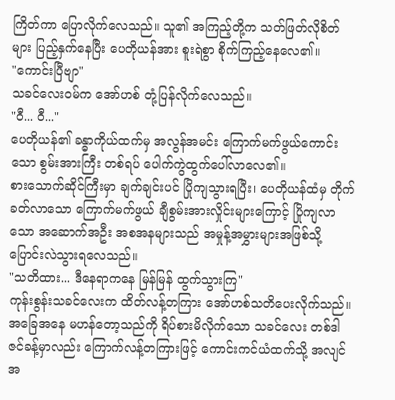ကြိတ်ကာ ပြောလိုက်လေသည်။ သူ၏ အကြည့်တို့က သတ်ဖြတ်လိုစိတ်များ ပြည့်နှက်နေပြီး ပေတိုယန်အား စူးရဲစွာ စိုက်ကြည့်နေလေ၏။
"ကောင်းပြီဗျာ"
သခင်လေးဝမ်က အော်ဟစ် တုံ့ပြန်လိုက်လေသည်။
"ဝီ... ဝီ..."
ပေတိုယန်၏ ခန္ဓာကိုယ်ထက်မှ အလွန်အမင်း ကြောက်မက်ဖွယ်ကောင်းသော စွမ်းအားကြီး တစ်ရပ် ပေါက်ကွဲထွက်ပေါ်လာလေ၏။
စားသောက်ဆိုင်ကြီးမှာ ချက်ချင်းပင် ပြိုကျသွားရပြီး၊ ပေတိုယန်ထံမှ တိုက်ခတ်လာသော ကြောက်မက်ဖွယ် ချီစွမ်းအားလှိုင်းများကြောင့် ပြိုကျလာသော အဆောက်အဦး အစအနများသည် အမှုန့်အမွှားများအဖြစ်သို့ ပြောင်းလဲသွားရလေသည်။
"သတိထား... ဒီနေရာကနေ မြန်မြန် ထွက်သွားကြ"
ကုန်းစွန်းသခင်လေးက ထိတ်လန့်တကြား အော်ဟစ်သတိပေးလိုက်သည်။
အခြေအနေ မဟန်တော့သည်ကို ရိပ်စားမိလိုက်သော သခင်လေး တစ်ဒါဇင်ခန့်မှာလည်း ကြောက်လန့်တကြားဖြင့် ကောင်းကင်ယံထက်သို့ အလျင်အ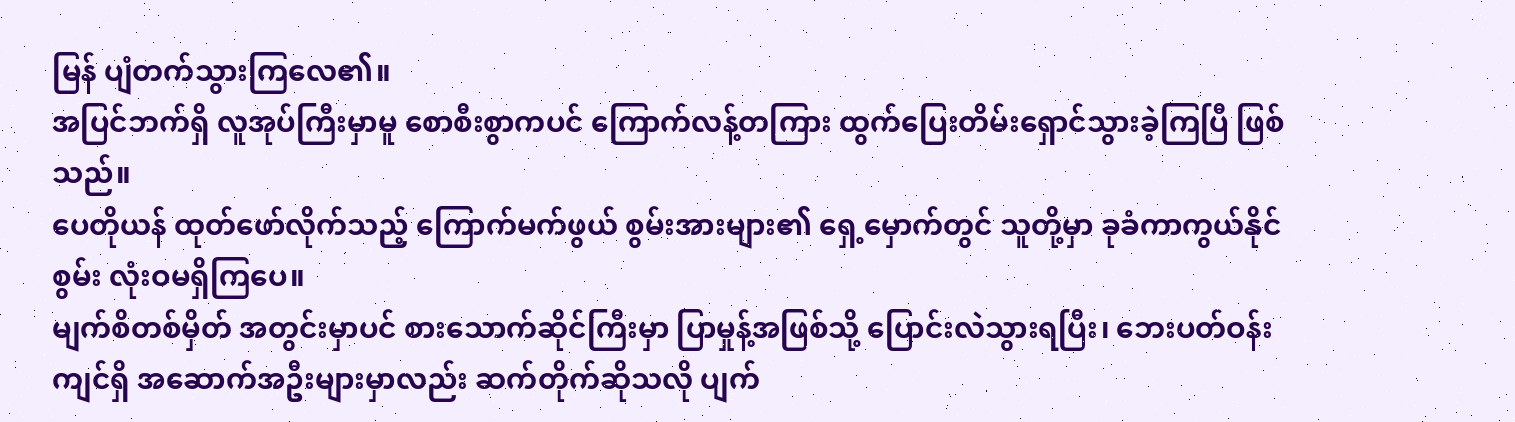မြန် ပျံတက်သွားကြလေ၏။
အပြင်ဘက်ရှိ လူအုပ်ကြီးမှာမူ စောစီးစွာကပင် ကြောက်လန့်တကြား ထွက်ပြေးတိမ်းရှောင်သွားခဲ့ကြပြီ ဖြစ်သည်။
ပေတိုယန် ထုတ်ဖော်လိုက်သည့် ကြောက်မက်ဖွယ် စွမ်းအားများ၏ ရှေ့မှောက်တွင် သူတို့မှာ ခုခံကာကွယ်နိုင်စွမ်း လုံးဝမရှိကြပေ။
မျက်စိတစ်မှိတ် အတွင်းမှာပင် စားသောက်ဆိုင်ကြီးမှာ ပြာမှုန့်အဖြစ်သို့ ပြောင်းလဲသွားရပြီး၊ ဘေးပတ်ဝန်းကျင်ရှိ အဆောက်အဦးများမှာလည်း ဆက်တိုက်ဆိုသလို ပျက်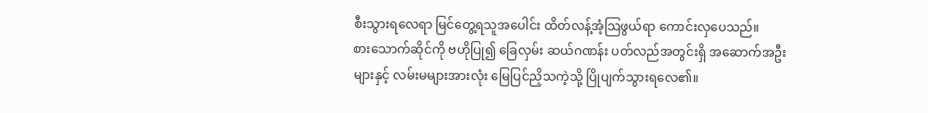စီးသွားရလေရာ မြင်တွေ့ရသူအပေါင်း ထိတ်လန့်အံ့သြဖွယ်ရာ ကောင်းလှပေသည်။
စားသောက်ဆိုင်ကို ဗဟိုပြု၍ ခြေလှမ်း ဆယ်ဂဏန်း ပတ်လည်အတွင်းရှိ အဆောက်အဦးများနှင့် လမ်းမများအားလုံး မြေပြင်ညှိသကဲ့သို့ ပြိုပျက်သွားရလေ၏။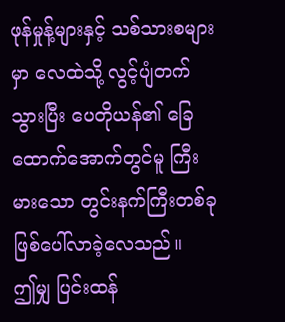ဖုန်မှုန့်များနှင့် သစ်သားစများမှာ လေထဲသို့ လွင့်ပျံတက်သွားပြီး ပေတိုယန်၏ ခြေထောက်အောက်တွင်မူ ကြီးမားသော တွင်းနက်ကြီးတစ်ခု ဖြစ်ပေါ်လာခဲ့လေသည်။
ဤမျှ ပြင်းထန်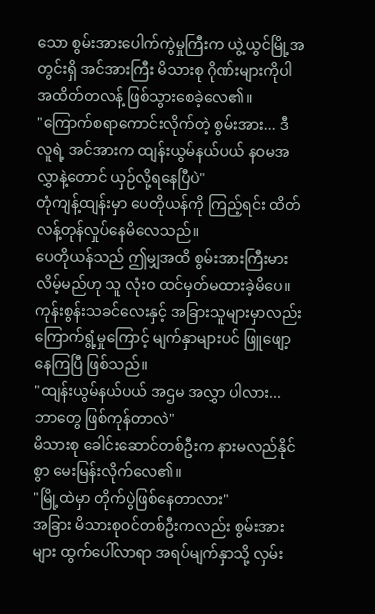သော စွမ်းအားပေါက်ကွဲမှုကြီးက ယွဲ့ယွင်မြို့အတွင်းရှိ အင်အားကြီး မိသားစု ဂိုဏ်းများကိုပါ အထိတ်တလန့် ဖြစ်သွားစေခဲ့လေ၏။
"ကြောက်စရာကောင်းလိုက်တဲ့ စွမ်းအား... ဒီလူရဲ့ အင်အားက ထျန်းယွမ်နယ်ပယ် နဝမအလွှာနဲ့တောင် ယှဉ်လို့ရနေပြီပဲ"
တုံကျန့်ထျန်းမှာ ပေတိုယန်ကို ကြည့်ရင်း ထိတ်လန့်တုန်လှုပ်နေမိလေသည်။
ပေတိုယန်သည် ဤမျှအထိ စွမ်းအားကြီးမားလိမ့်မည်ဟု သူ လုံးဝ ထင်မှတ်မထားခဲ့မိပေ။
ကုန်းစွန်းသခင်လေးနှင့် အခြားသူများမှာလည်း ကြောက်ရွံ့မှုကြောင့် မျက်နှာများပင် ဖြူဖျော့နေကြပြီ ဖြစ်သည်။
"ထျန်းယွမ်နယ်ပယ် အဌမ အလွှာ ပါလား... ဘာတွေ ဖြစ်ကုန်တာလဲ"
မိသားစု ခေါင်းဆောင်တစ်ဦးက နားမလည်နိုင်စွာ မေးမြန်းလိုက်လေ၏။
"မြို့ထဲမှာ တိုက်ပွဲဖြစ်နေတာလား"
အခြား မိသားစုဝင်တစ်ဦးကလည်း စွမ်းအားများ ထွက်ပေါ်လာရာ အရပ်မျက်နှာသို့ လှမ်း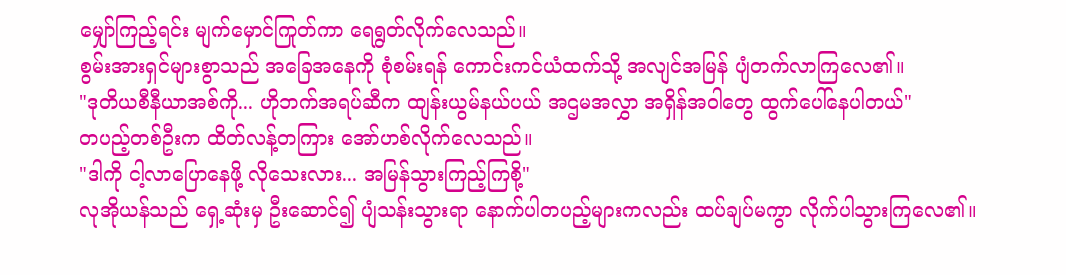မျှော်ကြည့်ရင်း မျက်မှောင်ကြုတ်ကာ ရေရွတ်လိုက်လေသည်။
စွမ်းအားရှင်များစွာသည် အခြေအနေကို စုံစမ်းရန် ကောင်းကင်ယံထက်သို့ အလျင်အမြန် ပျံတက်လာကြလေ၏။
"ဒုတိယစီနီယာအစ်ကို... ဟိုဘက်အရပ်ဆီက ထျန်းယွမ်နယ်ပယ် အဌမအလွှာ အရှိန်အဝါတွေ ထွက်ပေါ်နေပါတယ်"
တပည့်တစ်ဦးက ထိတ်လန့်တကြား အော်ဟစ်လိုက်လေသည်။
"ဒါကို ငါ့လာပြောနေဖို့ လိုသေးလား... အမြန်သွားကြည့်ကြစို့"
လုအိုယန်သည် ရှေ့ဆုံးမှ ဦးဆောင်၍ ပျံသန်းသွားရာ နောက်ပါတပည့်များကလည်း ထပ်ချပ်မကွာ လိုက်ပါသွားကြလေ၏။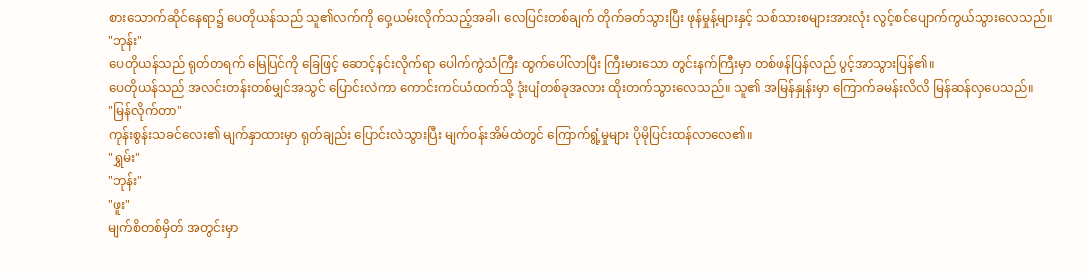စားသောက်ဆိုင်နေရာ၌ ပေတိုယန်သည် သူ၏လက်ကို ဝှေ့ယမ်းလိုက်သည့်အခါ၊ လေပြင်းတစ်ချက် တိုက်ခတ်သွားပြီး ဖုန်မှုန့်များနှင့် သစ်သားစများအားလုံး လွင့်စင်ပျောက်ကွယ်သွားလေသည်။
"ဘုန်း"
ပေတိုယန်သည် ရုတ်တရက် မြေပြင်ကို ခြေဖြင့် ဆောင့်နင်းလိုက်ရာ ပေါက်ကွဲသံကြီး ထွက်ပေါ်လာပြီး ကြီးမားသော တွင်းနက်ကြီးမှာ တစ်ဖန်ပြန်လည် ပွင့်အာသွားပြန်၏။
ပေတိုယန်သည် အလင်းတန်းတစ်မျှင်အသွင် ပြောင်းလဲကာ ကောင်းကင်ယံထက်သို့ ဒုံးပျံတစ်ခုအလား ထိုးတက်သွားလေသည်။ သူ၏ အမြန်နှုန်းမှာ ကြောက်ခမန်းလိလိ မြန်ဆန်လှပေသည်။
"မြန်လိုက်တာ"
ကုန်းစွန်းသခင်လေး၏ မျက်နှာထားမှာ ရုတ်ချည်း ပြောင်းလဲသွားပြီး မျက်ဝန်းအိမ်ထဲတွင် ကြောက်ရွံ့မှုများ ပိုမိုပြင်းထန်လာလေ၏။
"ရွှမ်း"
"ဘုန်း"
"ဖူး"
မျက်စိတစ်မှိတ် အတွင်းမှာ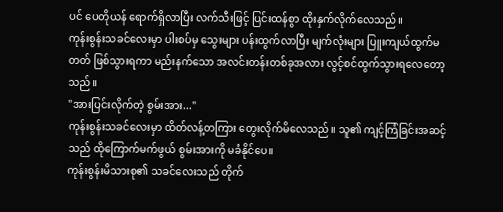ပင် ပေတိုယန် ရောက်ရှိလာပြီး လက်သီးဖြင့် ပြင်းထန်စွာ ထိုးနှက်လိုက်လေသည်။
ကုန်းစွန်းသခင်လေးမှာ ပါးစပ်မှ သွေးများ ပန်းထွက်လာပြီး မျက်လုံးများ ပြူးကျယ်ထွက်မတတ် ဖြစ်သွားရကာ မည်းနက်သော အလင်းတန်းတစ်ခုအလား လွင့်စင်ထွက်သွားရလေတော့သည်။
"အားပြင်းလိုက်တဲ့ စွမ်းအား..."
ကုန်းစွန်းသခင်လေးမှာ ထိတ်လန့်တကြား တွေးလိုက်မိလေသည်။ သူ၏ ကျင့်ကြံခြင်းအဆင့်သည် ထိုကြောက်မက်ဖွယ် စွမ်းအားကို မခံနိုင်ပေ။
ကုန်းစွန်းမိသားစု၏ သခင်လေးသည် တိုက်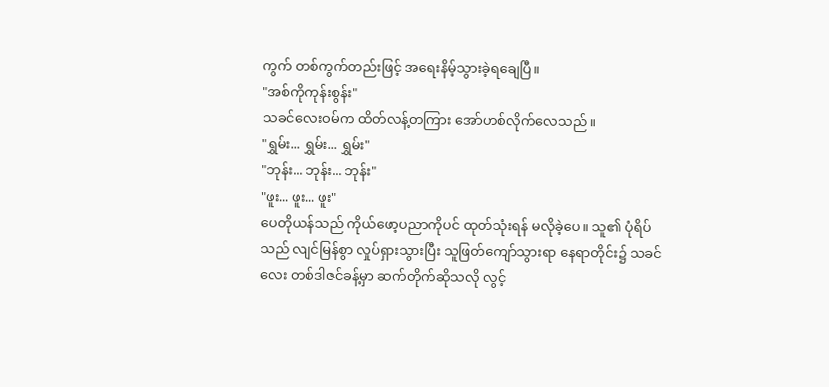ကွက် တစ်ကွက်တည်းဖြင့် အရေးနိမ့်သွားခဲ့ရချေပြီ။
"အစ်ကိုကုန်းစွန်း"
သခင်လေးဝမ်က ထိတ်လန့်တကြား အော်ဟစ်လိုက်လေသည်။
"ရွှမ်း... ရွှမ်း... ရွှမ်း"
"ဘုန်း... ဘုန်း... ဘုန်း"
"ဖူး... ဖူး... ဖူး"
ပေတိုယန်သည် ကိုယ်ဖော့ပညာကိုပင် ထုတ်သုံးရန် မလိုခဲ့ပေ။ သူ၏ ပုံရိပ်သည် လျင်မြန်စွာ လှုပ်ရှားသွားပြီး သူဖြတ်ကျော်သွားရာ နေရာတိုင်း၌ သခင်လေး တစ်ဒါဇင်ခန့်မှာ ဆက်တိုက်ဆိုသလို လွင့်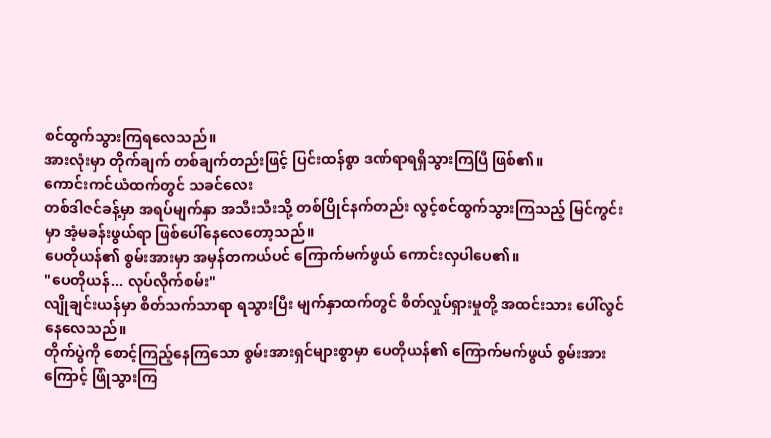စင်ထွက်သွားကြရလေသည်။
အားလုံးမှာ တိုက်ချက် တစ်ချက်တည်းဖြင့် ပြင်းထန်စွာ ဒဏ်ရာရရှိသွားကြပြီ ဖြစ်၏။
ကောင်းကင်ယံထက်တွင် သခင်လေး
တစ်ဒါဇင်ခန့်မှာ အရပ်မျက်နှာ အသီးသီးသို့ တစ်ပြိုင်နက်တည်း လွင့်စင်ထွက်သွားကြသည့် မြင်ကွင်းမှာ အံ့မခန်းဖွယ်ရာ ဖြစ်ပေါ်နေလေတော့သည်။
ပေတိုယန်၏ စွမ်းအားမှာ အမှန်တကယ်ပင် ကြောက်မက်ဖွယ် ကောင်းလှပါပေ၏။
"ပေတိုယန်... လုပ်လိုက်စမ်း"
လျိုချင်းယန်မှာ စိတ်သက်သာရာ ရသွားပြီး မျက်နှာထက်တွင် စိတ်လှုပ်ရှားမှုတို့ အထင်းသား ပေါ်လွင်နေလေသည်။
တိုက်ပွဲကို စောင့်ကြည့်နေကြသော စွမ်းအားရှင်များစွာမှာ ပေတိုယန်၏ ကြောက်မက်ဖွယ် စွမ်းအားကြောင့် ဖြုံသွားကြ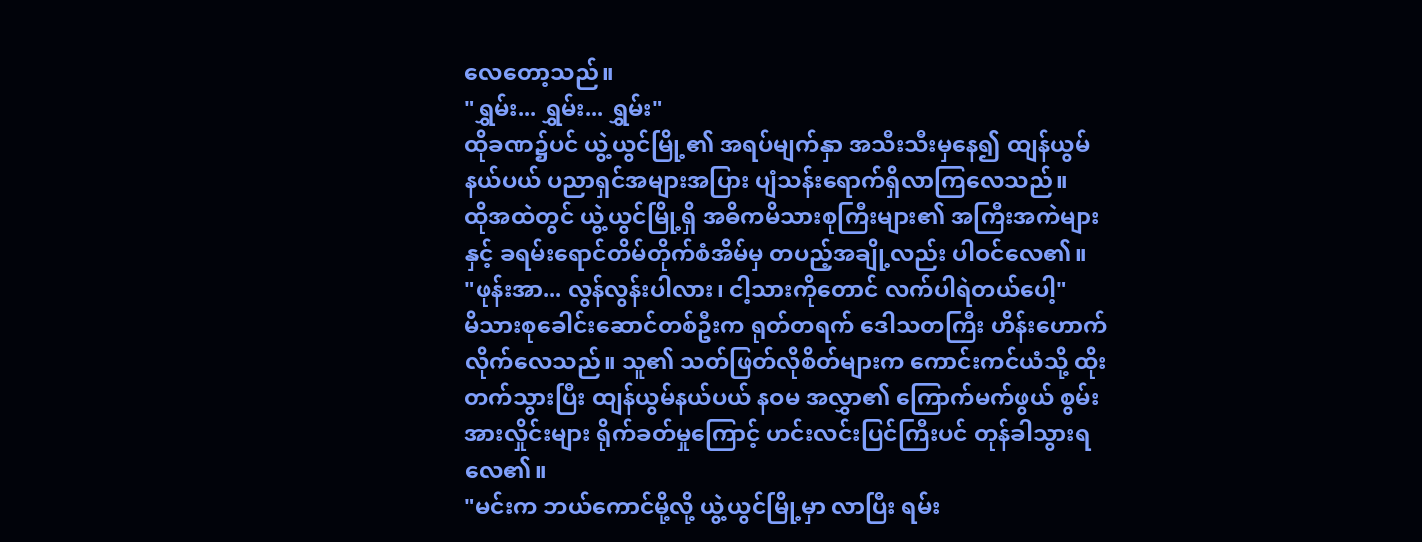လေတော့သည်။
"ရွှမ်း... ရွှမ်း... ရွှမ်း"
ထိုခဏ၌ပင် ယွဲ့ယွင်မြို့၏ အရပ်မျက်နှာ အသီးသီးမှနေ၍ ထျန်ယွမ်နယ်ပယ် ပညာရှင်အများအပြား ပျံသန်းရောက်ရှိလာကြလေသည်။
ထိုအထဲတွင် ယွဲ့ယွင်မြို့ရှိ အဓိကမိသားစုကြီးများ၏ အကြီးအကဲများနှင့် ခရမ်းရောင်တိမ်တိုက်စံအိမ်မှ တပည့်အချို့လည်း ပါဝင်လေ၏။
"ဖုန်းအာ... လွန်လွန်းပါလား၊ ငါ့သားကိုတောင် လက်ပါရဲတယ်ပေါ့"
မိသားစုခေါင်းဆောင်တစ်ဦးက ရုတ်တရက် ဒေါသတကြီး ဟိန်းဟောက်လိုက်လေသည်။ သူ၏ သတ်ဖြတ်လိုစိတ်များက ကောင်းကင်ယံသို့ ထိုးတက်သွားပြီး ထျန်ယွမ်နယ်ပယ် နဝမ အလွှာ၏ ကြောက်မက်ဖွယ် စွမ်းအားလှိုင်းများ ရိုက်ခတ်မှုကြောင့် ဟင်းလင်းပြင်ကြီးပင် တုန်ခါသွားရလေ၏။
"မင်းက ဘယ်ကောင်မို့လို့ ယွဲ့ယွင်မြို့မှာ လာပြီး ရမ်း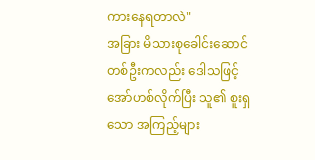ကားနေရတာလဲ"
အခြား မိသားစုခေါင်းဆောင် တစ်ဦးကလည်း ဒေါသဖြင့် အော်ဟစ်လိုက်ပြီး သူ၏ စူးရှသော အကြည့်များ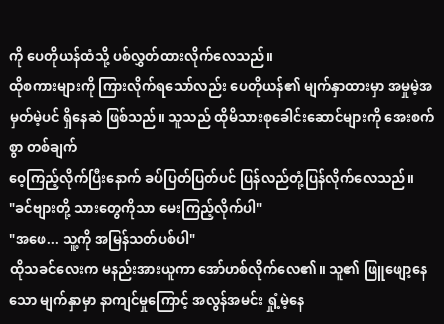ကို ပေတိုယန်ထံသို့ ပစ်လွှတ်ထားလိုက်လေသည်။
ထိုစကားများကို ကြားလိုက်ရသော်လည်း ပေတိုယန်၏ မျက်နှာထားမှာ အမှုမဲ့အမှတ်မဲ့ပင် ရှိနေဆဲ ဖြစ်သည်။ သူသည် ထိုမိသားစုခေါင်းဆောင်များကို အေးစက်စွာ တစ်ချက်
ဝေ့ကြည့်လိုက်ပြီးနောက် ခပ်ပြတ်ပြတ်ပင် ပြန်လည်တုံ့ပြန်လိုက်လေသည်။
"ခင်ဗျားတို့ သားတွေကိုသာ မေးကြည့်လိုက်ပါ"
"အဖေ... သူ့ကို အမြန်သတ်ပစ်ပါ"
ထိုသခင်လေးက မနည်းအားယူကာ အော်ဟစ်လိုက်လေ၏။ သူ၏ ဖြူဖျော့နေသော မျက်နှာမှာ နာကျင်မှုကြောင့် အလွန်အမင်း ရှုံ့မဲ့နေ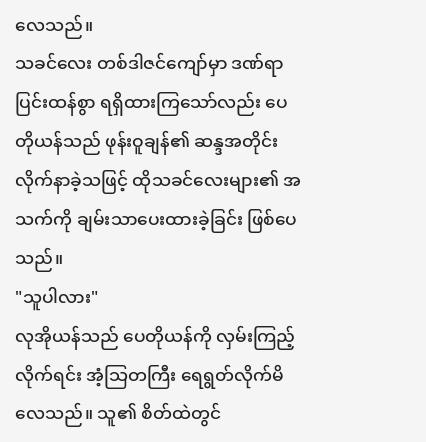လေသည်။
သခင်လေး တစ်ဒါဇင်ကျော်မှာ ဒဏ်ရာပြင်းထန်စွာ ရရှိထားကြသော်လည်း ပေတိုယန်သည် ဖုန်းဝူချန်၏ ဆန္ဒအတိုင်း လိုက်နာခဲ့သဖြင့် ထိုသခင်လေးများ၏ အသက်ကို ချမ်းသာပေးထားခဲ့ခြင်း ဖြစ်ပေသည်။
"သူပါလား"
လုအိုယန်သည် ပေတိုယန်ကို လှမ်းကြည့်လိုက်ရင်း အံ့သြတကြီး ရေရွတ်လိုက်မိလေသည်။ သူ၏ စိတ်ထဲတွင်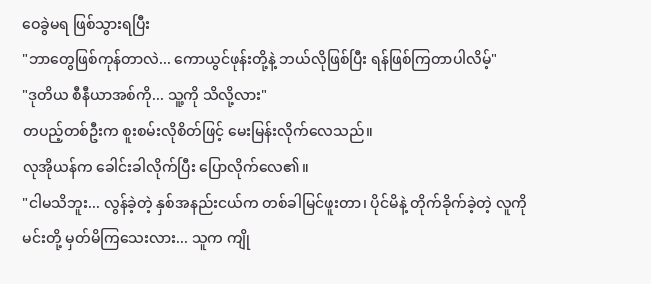ဝေခွဲမရ ဖြစ်သွားရပြီး
"ဘာတွေဖြစ်ကုန်တာလဲ... ကောယွင်ဖုန်းတို့နဲ့ ဘယ်လိုဖြစ်ပြီး ရန်ဖြစ်ကြတာပါလိမ့်"
"ဒုတိယ စီနီယာအစ်ကို... သူ့ကို သိလို့လား"
တပည့်တစ်ဦးက စူးစမ်းလိုစိတ်ဖြင့် မေးမြန်းလိုက်လေသည်။
လုအိုယန်က ခေါင်းခါလိုက်ပြီး ပြောလိုက်လေ၏။
"ငါမသိဘူး... လွန်ခဲ့တဲ့ နှစ်အနည်းငယ်က တစ်ခါမြင်ဖူးတာ၊ ပိုင်မိနဲ့ တိုက်ခိုက်ခဲ့တဲ့ လူကို မင်းတို့ မှတ်မိကြသေးလား... သူက ကျို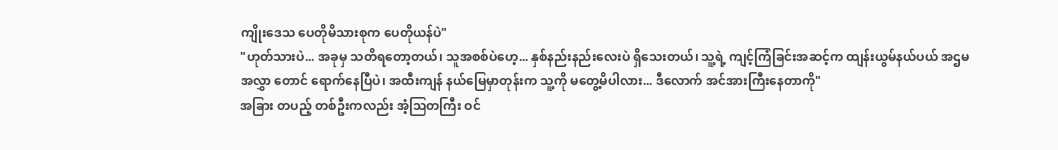ကျိုးဒေသ ပေတိုမိသားစုက ပေတိုယန်ပဲ"
"ဟုတ်သားပဲ... အခုမှ သတိရတော့တယ်၊ သူအစစ်ပဲဟေ့... နှစ်နည်းနည်းလေးပဲ ရှိသေးတယ်၊ သူ့ရဲ့ ကျင့်ကြံခြင်းအဆင့်က ထျန်းယွမ်နယ်ပယ် အဌမအလွှာ တောင် ရောက်နေပြီပဲ၊ အထီးကျန် နယ်မြေမှာတုန်းက သူ့ကို မတွေ့မိပါလား... ဒီလောက် အင်အားကြီးနေတာကို"
အခြား တပည့် တစ်ဦးကလည်း အံ့သြတကြီး ဝင်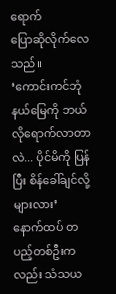ရောက်
ပြောဆိုလိုက်လေသည်။
‘ကောင်းကင်ဘုံ နယ်မြေကို ဘယ်လိုရောက်လာတာလဲ... ပိုင်မိကို ပြန်ပြီး စိန်ခေါ်ချင်လို့များလား’
နောက်ထပ် တပည့်တစ်ဦးကလည်း သံသယ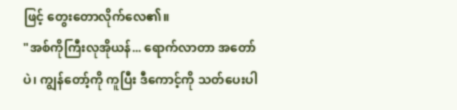ဖြင့် တွေးတောလိုက်လေ၏။
"အစ်ကိုကြီးလုအိုယန်... ရောက်လာတာ အတော်ပဲ၊ ကျွန်တော့်ကို ကူပြီး ဒီကောင့်ကို သတ်ပေးပါ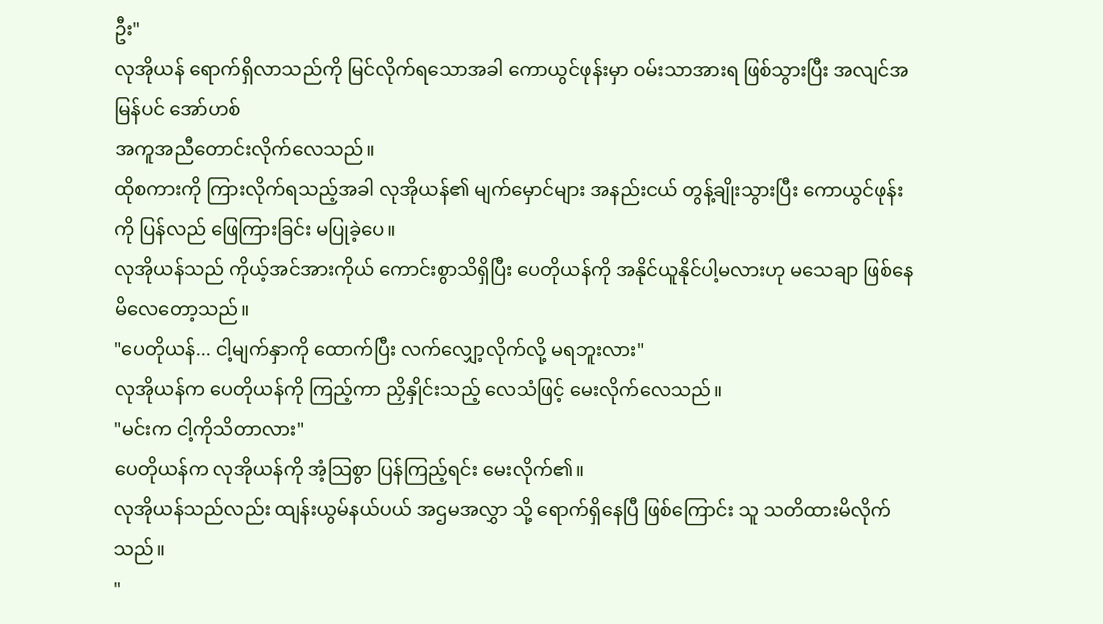ဦး"
လုအိုယန် ရောက်ရှိလာသည်ကို မြင်လိုက်ရသောအခါ ကောယွင်ဖုန်းမှာ ဝမ်းသာအားရ ဖြစ်သွားပြီး အလျင်အမြန်ပင် အော်ဟစ်
အကူအညီတောင်းလိုက်လေသည်။
ထိုစကားကို ကြားလိုက်ရသည့်အခါ လုအိုယန်၏ မျက်မှောင်များ အနည်းငယ် တွန့်ချိုးသွားပြီး ကောယွင်ဖုန်းကို ပြန်လည် ဖြေကြားခြင်း မပြုခဲ့ပေ။
လုအိုယန်သည် ကိုယ့်အင်အားကိုယ် ကောင်းစွာသိရှိပြီး ပေတိုယန်ကို အနိုင်ယူနိုင်ပါ့မလားဟု မသေချာ ဖြစ်နေမိလေတော့သည်။
"ပေတိုယန်... ငါ့မျက်နှာကို ထောက်ပြီး လက်လျှော့လိုက်လို့ မရဘူးလား"
လုအိုယန်က ပေတိုယန်ကို ကြည့်ကာ ညှိနှိုင်းသည့် လေသံဖြင့် မေးလိုက်လေသည်။
"မင်းက ငါ့ကိုသိတာလား"
ပေတိုယန်က လုအိုယန်ကို အံ့သြစွာ ပြန်ကြည့်ရင်း မေးလိုက်၏။
လုအိုယန်သည်လည်း ထျန်းယွမ်နယ်ပယ် အဌမအလွှာ သို့ ရောက်ရှိနေပြီ ဖြစ်ကြောင်း သူ သတိထားမိလိုက်သည်။
"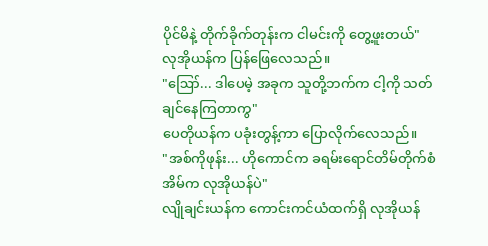ပိုင်မိနဲ့ တိုက်ခိုက်တုန်းက ငါမင်းကို တွေ့ဖူးတယ်"
လုအိုယန်က ပြန်ဖြေလေသည်။
"ဪ... ဒါပေမဲ့ အခုက သူတို့ဘက်က ငါ့ကို သတ်ချင်နေကြတာကွ"
ပေတိုယန်က ပခုံးတွန့်ကာ ပြောလိုက်လေသည်။
"အစ်ကိုဖုန်း... ဟိုကောင်က ခရမ်းရောင်တိမ်တိုက်စံအိမ်က လုအိုယန်ပဲ"
လျိုချင်းယန်က ကောင်းကင်ယံထက်ရှိ လုအိုယန်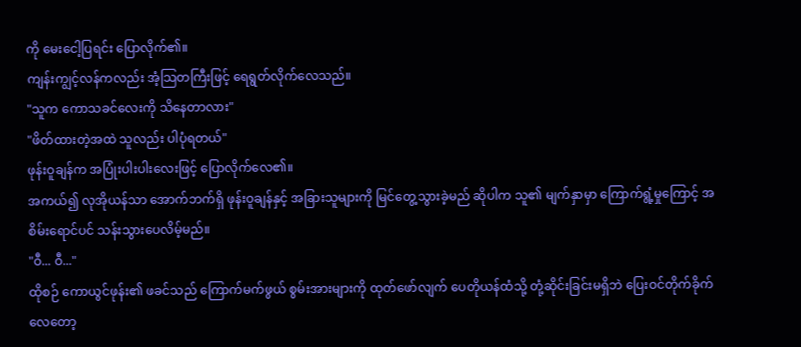ကို မေးငေါ့ပြရင်း ပြောလိုက်၏။
ကျန်းကျွင့်လန်ကလည်း အံ့သြတကြီးဖြင့် ရေရွတ်လိုက်လေသည်။
"သူက ကောသခင်လေးကို သိနေတာလား"
"ဖိတ်ထားတဲ့အထဲ သူလည်း ပါပုံရတယ်"
ဖုန်းဝူချန်က အပြုံးပါးပါးလေးဖြင့် ပြောလိုက်လေ၏။
အကယ်၍ လုအိုယန်သာ အောက်ဘက်ရှိ ဖုန်းဝူချန်နှင့် အခြားသူများကို မြင်တွေ့သွားခဲ့မည် ဆိုပါက သူ၏ မျက်နှာမှာ ကြောက်ရွံ့မှုကြောင့် အစိမ်းရောင်ပင် သန်းသွားပေလိမ့်မည်။
"ဝီ... ဝီ..."
ထိုစဉ် ကောယွင်ဖုန်း၏ ဖခင်သည် ကြောက်မက်ဖွယ် စွမ်းအားများကို ထုတ်ဖော်လျက် ပေတိုယန်ထံသို့ တုံ့ဆိုင်းခြင်းမရှိဘဲ ပြေးဝင်တိုက်ခိုက်လေတော့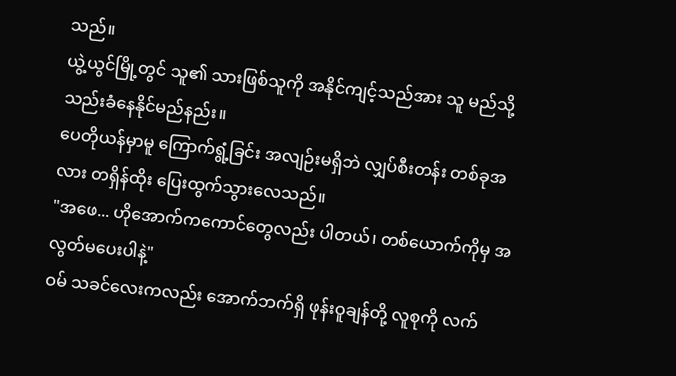သည်။
ယွဲ့ယွင်မြို့တွင် သူ၏ သားဖြစ်သူကို အနိုင်ကျင့်သည်အား သူ မည်သို့ သည်းခံနေနိုင်မည်နည်း။
ပေတိုယန်မှာမူ ကြောက်ရွံ့ခြင်း အလျဉ်းမရှိဘဲ လျှပ်စီးတန်း တစ်ခုအလား တရှိန်ထိုး ပြေးထွက်သွားလေသည်။
"အဖေ... ဟိုအောက်ကကောင်တွေလည်း ပါတယ်၊ တစ်ယောက်ကိုမှ အလွတ်မပေးပါနဲ့"
ဝမ် သခင်လေးကလည်း အောက်ဘက်ရှိ ဖုန်းဝူချန်တို့ လူစုကို လက်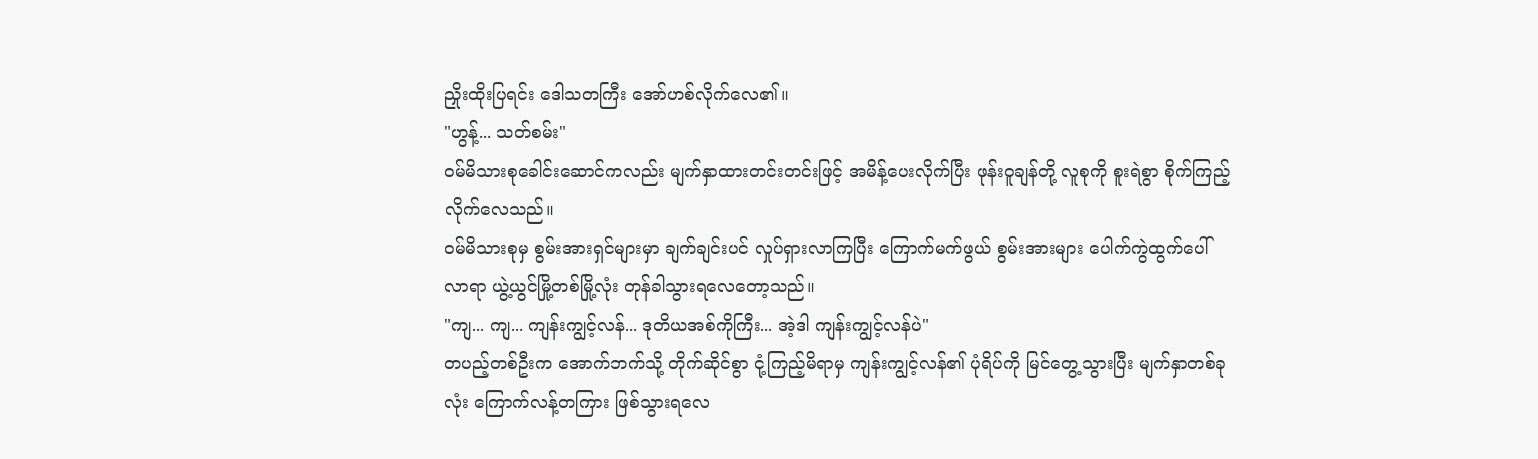ညှိုးထိုးပြရင်း ဒေါသတကြီး အော်ဟစ်လိုက်လေ၏။
"ဟွန့်... သတ်စမ်း"
ဝမ်မိသားစုခေါင်းဆောင်ကလည်း မျက်နှာထားတင်းတင်းဖြင့် အမိန့်ပေးလိုက်ပြီး ဖုန်းဝူချန်တို့ လူစုကို စူးရဲစွာ စိုက်ကြည့်လိုက်လေသည်။
ဝမ်မိသားစုမှ စွမ်းအားရှင်များမှာ ချက်ချင်းပင် လှုပ်ရှားလာကြပြီး ကြောက်မက်ဖွယ် စွမ်းအားများ ပေါက်ကွဲထွက်ပေါ်လာရာ ယွဲ့ယွင်မြို့တစ်မြို့လုံး တုန်ခါသွားရလေတော့သည်။
"ကျ... ကျ... ကျန်းကျွင့်လန်... ဒုတိယအစ်ကိုကြီး... အဲ့ဒါ ကျန်းကျွင့်လန်ပဲ"
တပည့်တစ်ဦးက အောက်ဘက်သို့ တိုက်ဆိုင်စွာ ငုံ့ကြည့်မိရာမှ ကျန်းကျွင့်လန်၏ ပုံရိပ်ကို မြင်တွေ့သွားပြီး မျက်နှာတစ်ခုလုံး ကြောက်လန့်တကြား ဖြစ်သွားရလေ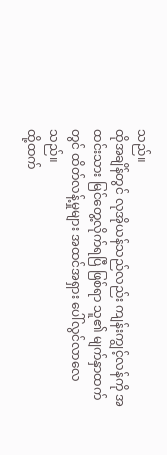သည်။
ထိုအချိန်တွင် လုအိုယန်သည်လည်း ကျန်းကျွင့်လန်ကို အထင်းသား မြင်တွေ့လိုက်ရပြီ ဖြစ်ရာ သူ၏ မျက်နှာထက်တွင် ထိတ်လန့်မှုများ အထင်အရှား ပေါ်လွင်လာလေသည်။
ထို့ထက်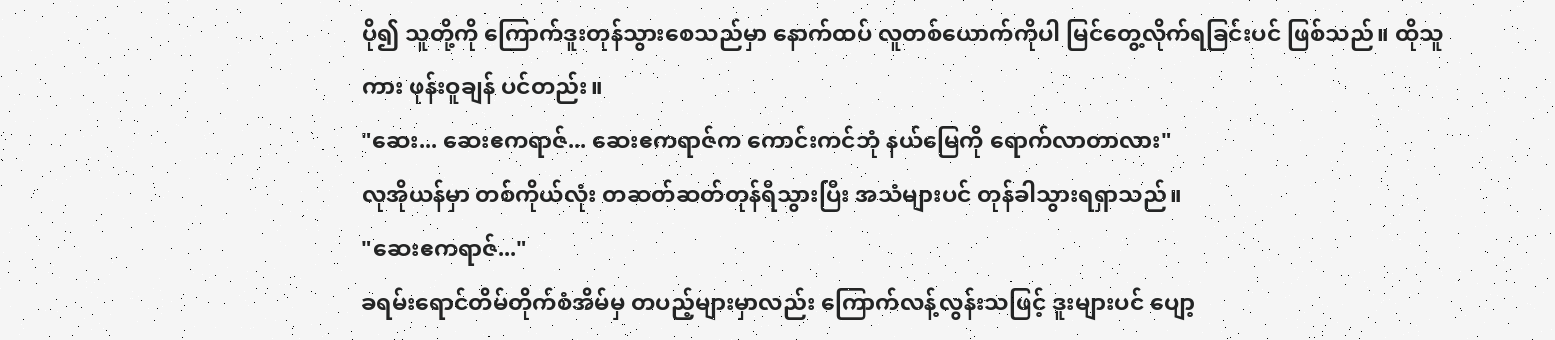ပို၍ သူတို့ကို ကြောက်ဒူးတုန်သွားစေသည်မှာ နောက်ထပ် လူတစ်ယောက်ကိုပါ မြင်တွေ့လိုက်ရခြင်းပင် ဖြစ်သည်။ ထိုသူကား ဖုန်းဝူချန် ပင်တည်း။
"ဆေး... ဆေးဧကရာဇ်... ဆေးဧကရာဇ်က ကောင်းကင်ဘုံ နယ်မြေကို ရောက်လာတာလား"
လုအိုယန်မှာ တစ်ကိုယ်လုံး တဆတ်ဆတ်တုန်ရီသွားပြီး အသံများပင် တုန်ခါသွားရရှာသည်။
"ဆေးဧကရာဇ်..."
ခရမ်းရောင်တိမ်တိုက်စံအိမ်မှ တပည့်များမှာလည်း ကြောက်လန့်လွန်းသဖြင့် ဒူးများပင် ပျော့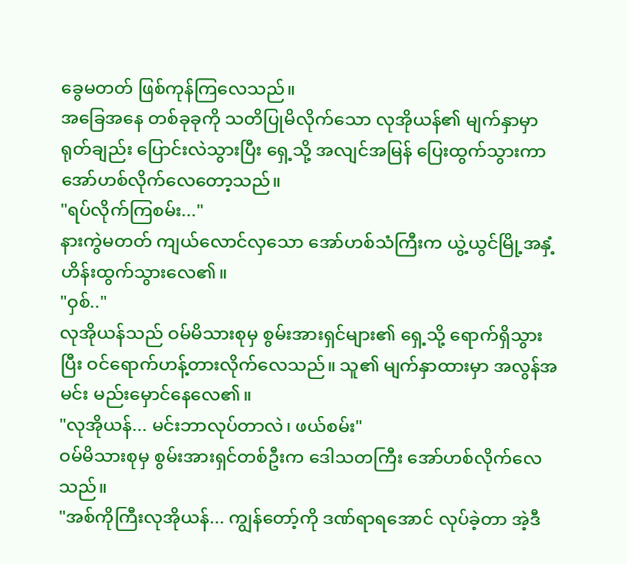ခွေမတတ် ဖြစ်ကုန်ကြလေသည်။
အခြေအနေ တစ်ခုခုကို သတိပြုမိလိုက်သော လုအိုယန်၏ မျက်နှာမှာ ရုတ်ချည်း ပြောင်းလဲသွားပြီး ရှေ့သို့ အလျင်အမြန် ပြေးထွက်သွားကာ အော်ဟစ်လိုက်လေတော့သည်။
"ရပ်လိုက်ကြစမ်း..."
နားကွဲမတတ် ကျယ်လောင်လှသော အော်ဟစ်သံကြီးက ယွဲ့ယွင်မြို့အနှံ့ ဟိန်းထွက်သွားလေ၏။
"ဝှစ်.."
လုအိုယန်သည် ဝမ်မိသားစုမှ စွမ်းအားရှင်များ၏ ရှေ့သို့ ရောက်ရှိသွားပြီး ဝင်ရောက်ဟန့်တားလိုက်လေသည်။ သူ၏ မျက်နှာထားမှာ အလွန်အမင်း မည်းမှောင်နေလေ၏။
"လုအိုယန်... မင်းဘာလုပ်တာလဲ၊ ဖယ်စမ်း"
ဝမ်မိသားစုမှ စွမ်းအားရှင်တစ်ဦးက ဒေါသတကြီး အော်ဟစ်လိုက်လေသည်။
"အစ်ကိုကြီးလုအိုယန်... ကျွန်တော့်ကို ဒဏ်ရာရအောင် လုပ်ခဲ့တာ အဲ့ဒီ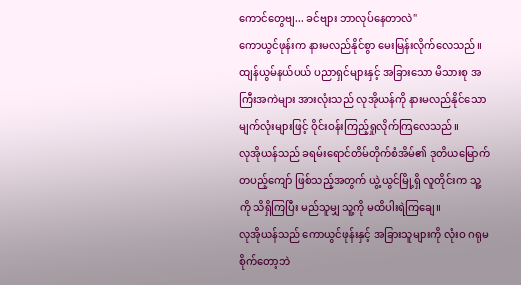ကောင်တွေဗျ... ခင်ဗျား ဘာလုပ်နေတာလဲ"
ကောယွင်ဖုန်းက နားမလည်နိုင်စွာ မေးမြန်းလိုက်လေသည်။
ထျန်ယွမ်နယ်ပယ် ပညာရှင်များနှင့် အခြားသော မိသားစု အကြီးအကဲများ အားလုံးသည် လုအိုယန်ကို နားမလည်နိုင်သော မျက်လုံးများဖြင့် ဝိုင်းဝန်းကြည့်ရှုလိုက်ကြလေသည်။
လုအိုယန်သည် ခရမ်းရောင်တိမ်တိုက်စံအိမ်၏ ဒုတိယမြောက် တပည့်ကျော် ဖြစ်သည့်အတွက် ယွဲ့ယွင်မြို့ရှိ လူတိုင်းက သူ့ကို သိရှိကြပြီး မည်သူမျှ သူ့ကို မထိပါးရဲကြချေ။
လုအိုယန်သည် ကောယွင်ဖုန်းနှင့် အခြားသူများကို လုံးဝ ဂရုမစိုက်တော့ဘဲ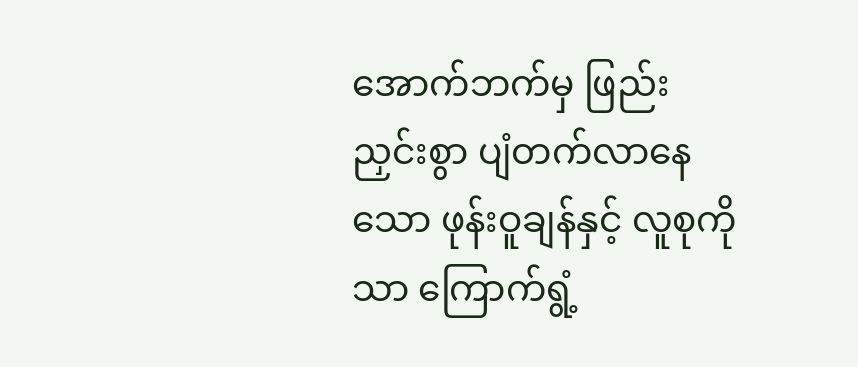အောက်ဘက်မှ ဖြည်းညှင်းစွာ ပျံတက်လာနေသော ဖုန်းဝူချန်နှင့် လူစုကိုသာ ကြောက်ရွံ့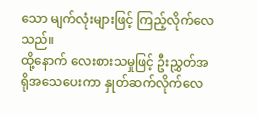သော မျက်လုံးများဖြင့် ကြည့်လိုက်လေသည်။
ထို့နောက် လေးစားသမှုဖြင့် ဦးညွှတ်အရိုအသေပေးကာ နှုတ်ဆက်လိုက်လေ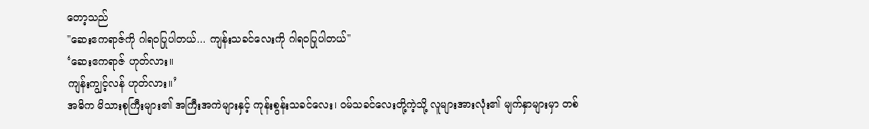တော့သည်
"ဆေးဧကရာဇ်ကို ဂါရဝပြုပါတယ်... ကျန်းသခင်လေးကို ဂါရဝပြုပါတယ်"
‘ဆေးဧကရာဇ် ဟုတ်လား။
ကျန်းကျွင့်လန် ဟုတ်လား။’
အဓိက မိသားစုကြီးများ၏ အကြီးအကဲများနှင့် ကုန်းစွန်းသခင်လေး၊ ဝမ်သခင်လေးတို့ကဲ့သို့ လူများအားလုံး၏ မျက်နှာများမှာ တစ်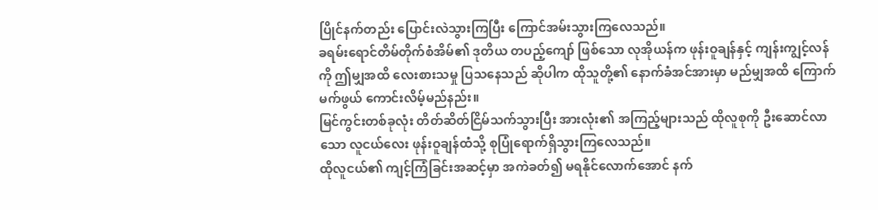ပြိုင်နက်တည်း ပြောင်းလဲသွားကြပြီး ကြောင်အမ်းသွားကြလေသည်။
ခရမ်းရောင်တိမ်တိုက်စံအိမ်၏ ဒုတိယ တပည့်ကျော် ဖြစ်သော လုအိုယန်က ဖုန်းဝူချန်နှင့် ကျန်းကျွင့်လန်ကို ဤမျှအထိ လေးစားသမှု ပြသနေသည် ဆိုပါက ထိုသူတို့၏ နောက်ခံအင်အားမှာ မည်မျှအထိ ကြောက်မက်ဖွယ် ကောင်းလိမ့်မည်နည်း။
မြင်ကွင်းတစ်ခုလုံး တိတ်ဆိတ်ငြိမ်သက်သွားပြီး အားလုံး၏ အကြည့်များသည် ထိုလူစုကို ဦးဆောင်လာသော လူငယ်လေး ဖုန်းဝူချန်ထံသို့ စုပြုံရောက်ရှိသွားကြလေသည်။
ထိုလူငယ်၏ ကျင့်ကြံခြင်းအဆင့်မှာ အကဲခတ်၍ မရနိုင်လောက်အောင် နက်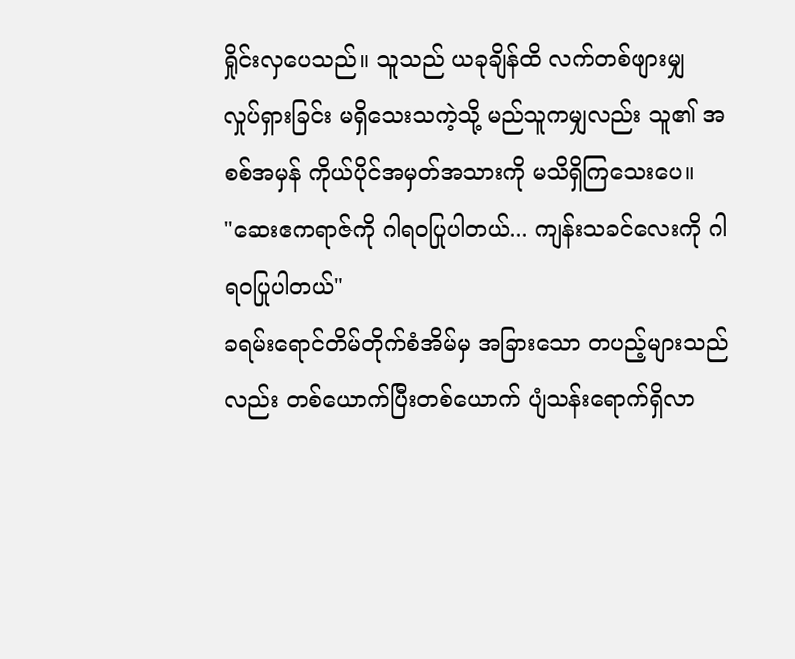ရှိုင်းလှပေသည်။ သူသည် ယခုချိန်ထိ လက်တစ်ဖျားမျှ လှုပ်ရှားခြင်း မရှိသေးသကဲ့သို့ မည်သူကမျှလည်း သူ၏ အစစ်အမှန် ကိုယ်ပိုင်အမှတ်အသားကို မသိရှိကြသေးပေ။
"ဆေးဧကရာဇ်ကို ဂါရဝပြုပါတယ်... ကျန်းသခင်လေးကို ဂါရဝပြုပါတယ်"
ခရမ်းရောင်တိမ်တိုက်စံအိမ်မှ အခြားသော တပည့်များသည်လည်း တစ်ယောက်ပြီးတစ်ယောက် ပျံသန်းရောက်ရှိလာ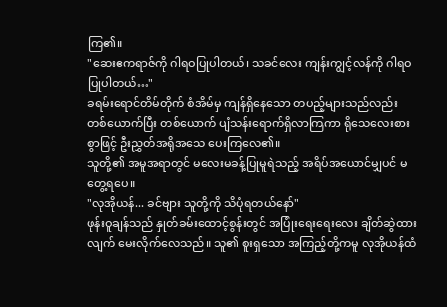ကြ၏။
"ဆေးဧကရာဇ်ကို ဂါရဝပြုပါတယ်၊ သခင်လေး ကျန်းကျွင့်လန်ကို ဂါရဝပြုပါတယ်…"
ခရမ်းရောင်တိမ်တိုက် စံအိမ်မှ ကျန်ရှိနေသော တပည့်များသည်လည်း တစ်ယောက်ပြီး တစ်ယောက် ပျံသန်းရောက်ရှိလာကြကာ ရိုသေလေးစားစွာဖြင့် ဦးညွှတ်အရိုအသေ ပေးကြလေ၏။
သူတို့၏ အမူအရာတွင် မလေးမခန့်ပြုမူရဲသည့် အရိပ်အယောင်မျှပင် မတွေ့ရပေ။
"လုအိုယန်... ခင်ဗျား သူတို့ကို သိပုံရတယ်နော်"
ဖုန်းဝူချန်သည် နှုတ်ခမ်းထောင့်စွန်းတွင် အပြုံးရေးရေးလေး ချိတ်ဆွဲထားလျက် မေးလိုက်လေသည်။ သူ၏ စူးရှသော အကြည့်တို့ကမူ လုအိုယန်ထံ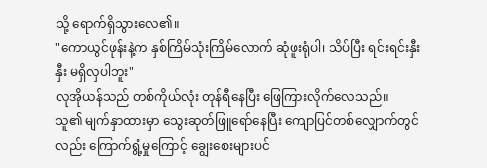သို့ ရောက်ရှိသွားလေ၏။
"ကောယွင်ဖုန်းနဲ့က နှစ်ကြိမ်သုံးကြိမ်လောက် ဆုံဖူးရုံပါ၊ သိပ်ပြီး ရင်းရင်းနှီးနှီး မရှိလှပါဘူး"
လုအိုယန်သည် တစ်ကိုယ်လုံး တုန်ရီနေပြီး ဖြေကြားလိုက်လေသည်။
သူ၏ မျက်နှာထားမှာ သွေးဆုတ်ဖြူရော်နေပြီး ကျောပြင်တစ်လျှောက်တွင်လည်း ကြောက်ရွံ့မှုကြောင့် ချွေးစေးများပင်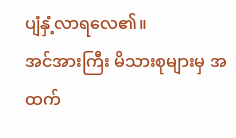ပျံနှံ့လာရလေ၏။
အင်အားကြီး မိသားစုများမှ အထက်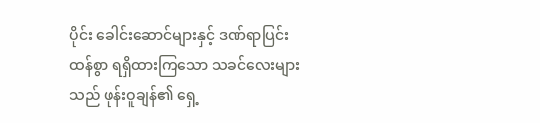ပိုင်း ခေါင်းဆောင်များနှင့် ဒဏ်ရာပြင်းထန်စွာ ရရှိထားကြသော သခင်လေးများသည် ဖုန်းဝူချန်၏ ရှေ့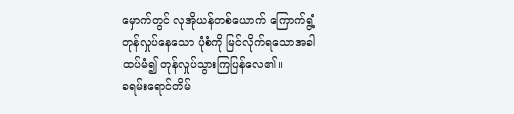မှောက်တွင် လုအိုယန်တစ်ယောက် ကြောက်ရွံ့တုန်လှုပ်နေသော ပုံစံကို မြင်လိုက်ရသောအခါ ထပ်မံ၍ တုန်လှုပ်သွားကြပြန်လေ၏။
ခရမ်းရောင်တိမ်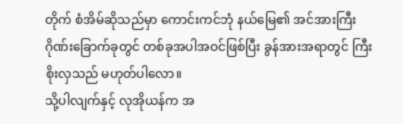တိုက် စံအိမ်ဆိုသည်မှာ ကောင်းကင်ဘုံ နယ်မြေ၏ အင်အားကြီး ဂိုဏ်းခြောက်ခုတွင် တစ်ခုအပါအဝင်ဖြစ်ပြီး ခွန်အားအရာတွင် ကြီးစိုးလှသည် မဟုတ်ပါလော။
သို့ပါလျက်နှင့် လုအိုယန်က အ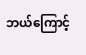ဘယ်ကြောင့်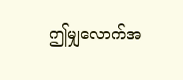ဤမျှလောက်အ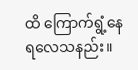ထိ ကြောက်ရွံ့နေရလေသနည်း။